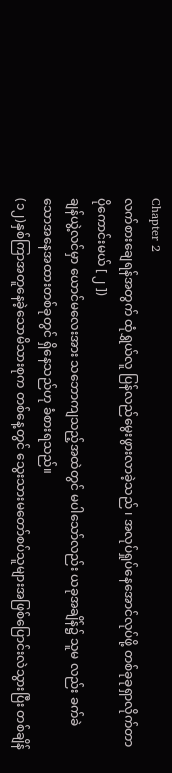Chapter 2
လက်စားချေရန်အတွက် ထုံရွှယ်လူ ပြန်လည်မွေးဖွားလာခဲ့သည် ၊ အလုပ်ရှုပ်နေအောင်လုပ်ဖို့ တစ်ခုခုရှာလိုက်တာ ပိုကောင်းမယ် [ ၂ ])
ချန်ယွဲ့လင်မှာ ယောင်မလေးအား သဘောကျသည့်အထဲတွင် မပါသော်လည်း ယခုအချိန်၌ သူမ လည်း ခက်ခဲသောအနေအထားတစ်ခုတွင် ရှိနေသည်ဟု ခံစားရသည်။
(၁၂)နှစ်ကြာအတူနေခဲ့သောမိသားစုက တစ်နေ့တွင် သွေးသားမတော်စပ်သူများအဖြစ်ပြောင်းလဲသွားပြီး တစ်ချိန်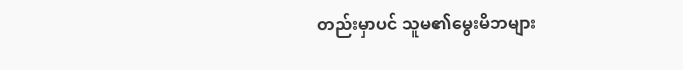တည်းမှာပင် သူမ၏မွေးမိဘများ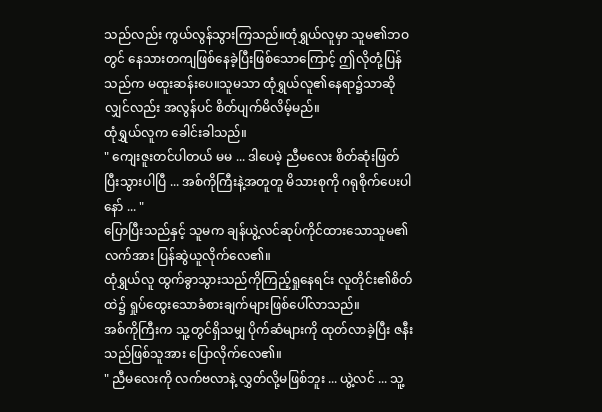သည်လည်း ကွယ်လွန်သွားကြသည်။ထုံရွှယ်လူမှာ သူမ၏ဘဝတွင် နေသားတကျဖြစ်နေခဲ့ပြီးဖြစ်သောကြောင့် ဤလိုတုံ့ပြန်သည်က မထူးဆန်းပေ။သူမသာ ထုံရွှယ်လူ၏နေရာ၌သာဆိုလျှင်လည်း အလွန်ပင် စိတ်ပျက်မိလိမ့်မည်။
ထုံရွှယ်လူက ခေါင်းခါသည်။
" ကျေးဇူးတင်ပါတယ် မမ ... ဒါပေမဲ့ ညီမလေး စိတ်ဆုံးဖြတ်ပြီးသွားပါပြီ ... အစ်ကိုကြီးနဲ့အတူတူ မိသားစုကို ဂရုစိုက်ပေးပါနော် ... "
ပြောပြီးသည်နှင့် သူမက ချန်ယွဲ့လင်ဆုပ်ကိုင်ထားသောသူမ၏လက်အား ပြန်ဆွဲယူလိုက်လေ၏။
ထုံရွှယ်လူ ထွက်ခွာသွားသည်ကိုကြည့်ရှုနေရင်း လူတိုင်း၏စိတ်ထဲ၌ ရှုပ်ထွေးသောခံစားချက်များဖြစ်ပေါ်လာသည်။
အစ်ကိုကြီးက သူ့တွင်ရှိသမျှ ပိုက်ဆံများကို ထုတ်လာခဲ့ပြီး ဇနီးသည်ဖြစ်သူအား ပြောလိုက်လေ၏။
" ညီမလေးကို လက်ဗလာနဲ့ လွှတ်လို့မဖြစ်ဘူး ... ယွဲ့လင် ... သူ့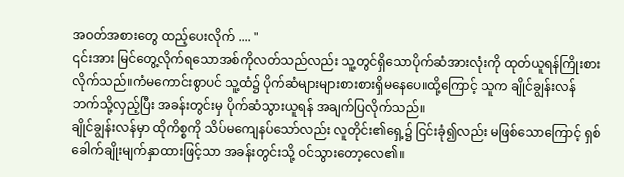အဝတ်အစားတွေ ထည့်ပေးလိုက် .... "
၎င်းအား မြင်တွေ့လိုက်ရသောအစ်ကိုလတ်သည်လည်း သူ့တွင်ရှိသောပိုက်ဆံအားလုံးကို ထုတ်ယူရန်ကြိုးစားလိုက်သည်။ကံမကောင်းစွာပင် သူ့ထံ၌ ပိုက်ဆံများများစားစားရှိမနေပေ။ထို့ကြောင့် သူက ချိုင်ချွန်းလန်ဘက်သို့လှည့်ပြီး အခန်းတွင်းမှ ပိုက်ဆံသွားယူရန် အချက်ပြလိုက်သည်။
ချိုင်ချွန်းလန်မှာ ထိုကိစ္စကို သိပ်မကျေနပ်သော်လည်း လူတိုင်း၏ရှေ့၌ ငြင်းခုံ၍လည်း မဖြစ်သောကြောင့် ရှစ်ခေါက်ချိုးမျက်နှာထားဖြင့်သာ အခန်းတွင်းသို့ ဝင်သွားတော့လေ၏။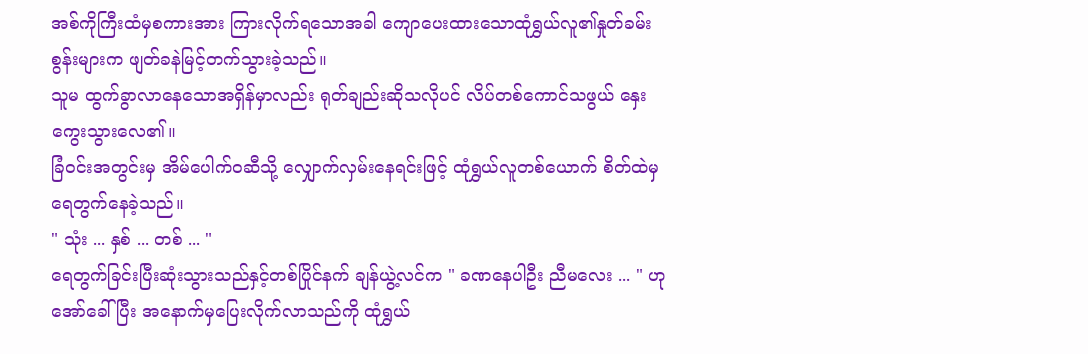အစ်ကိုကြီးထံမှစကားအား ကြားလိုက်ရသောအခါ ကျောပေးထားသောထုံရွှယ်လူ၏နှုတ်ခမ်းစွန်းများက ဖျတ်ခနဲမြင့်တက်သွားခဲ့သည်။
သူမ ထွက်ခွာလာနေသောအရှိန်မှာလည်း ရုတ်ချည်းဆိုသလိုပင် လိပ်တစ်ကောင်သဖွယ် နှေးကွေးသွားလေ၏။
ခြံဝင်းအတွင်းမှ အိမ်ပေါက်ဝဆီသို့ လျှောက်လှမ်းနေရင်းဖြင့် ထုံရွှယ်လူတစ်ယောက် စိတ်ထဲမှ ရေတွက်နေခဲ့သည်။
" သုံး ... နှစ် ... တစ် ... "
ရေတွက်ခြင်းပြီးဆုံးသွားသည်နှင့်တစ်ပြိုင်နက် ချန်ယွဲ့လင်က " ခဏနေပါဦး ညီမလေး ... " ဟု အော်ခေါ်ပြီး အနောက်မှပြေးလိုက်လာသည်ကို ထုံရွှယ်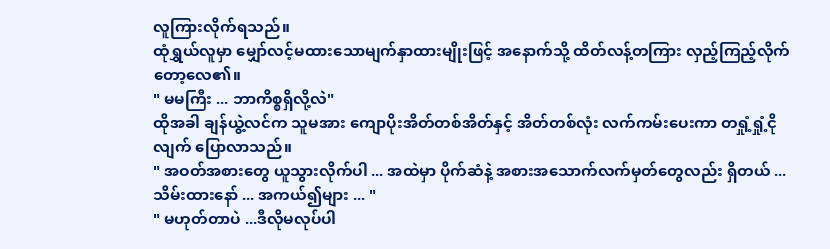လူကြားလိုက်ရသည်။
ထုံရွှယ်လူမှာ မျှော်လင့်မထားသောမျက်နှာထားမျိုးဖြင့် အနောက်သို့ ထိတ်လန့်တကြား လှည့်ကြည့်လိုက်တော့လေ၏။
" မမကြီး ... ဘာကိစ္စရှိလို့လဲ"
ထိုအခါ ချန်ယွဲ့လင်က သူမအား ကျောပိုးအိတ်တစ်အိတ်နှင့် အိတ်တစ်လုံး လက်ကမ်းပေးကာ တရှုံ့ရှုံ့ငိုလျက် ပြောလာသည်။
" အဝတ်အစားတွေ ယူသွားလိုက်ပါ ... အထဲမှာ ပိုက်ဆံနဲ့ အစားအသောက်လက်မှတ်တွေလည်း ရှိတယ် ... သိမ်းထားနော် ... အကယ်၍များ ... "
" မဟုတ်တာပဲ ...ဒီလိုမလုပ်ပါ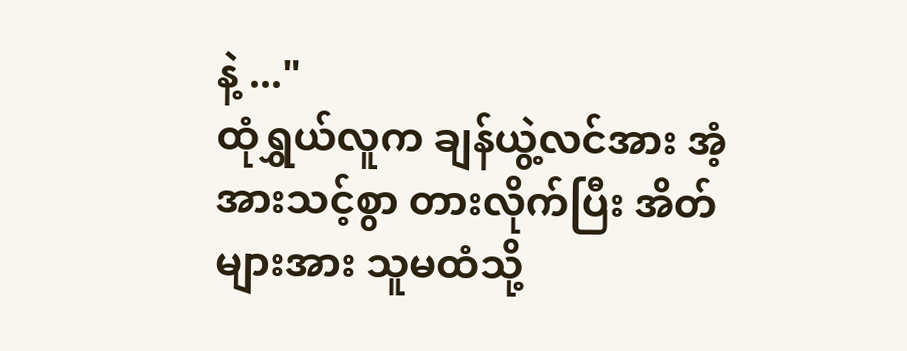နဲ့ ..."
ထုံရွှယ်လူက ချန်ယွဲ့လင်အား အံ့အားသင့်စွာ တားလိုက်ပြီး အိတ်များအား သူမထံသို့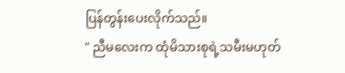ပြန်တွန်းပေးလိုက်သည်။
" ညီမလေးက ထုံမိသားစုရဲ့သမီးမဟုတ်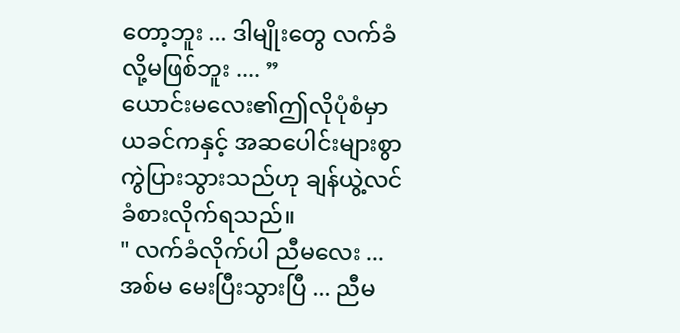တော့ဘူး ... ဒါမျိုးတွေ လက်ခံလို့မဖြစ်ဘူး .... ”
ယောင်းမလေး၏ဤလိုပုံစံမှာ ယခင်ကနှင့် အဆပေါင်းများစွာ ကွဲပြားသွားသည်ဟု ချန်ယွဲ့လင် ခံစားလိုက်ရသည်။
" လက်ခံလိုက်ပါ ညီမလေး ... အစ်မ မေးပြီးသွားပြီ ... ညီမ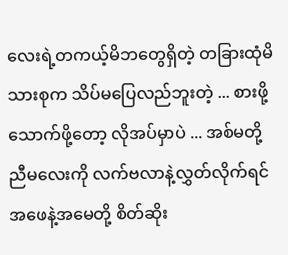လေးရဲ့တကယ့်မိဘတွေရှိတဲ့ တခြားထုံမိသားစုက သိပ်မပြေလည်ဘူးတဲ့ ... စားဖို့သောက်ဖို့တော့ လိုအပ်မှာပဲ ... အစ်မတို့ ညီမလေးကို လက်ဗလာနဲ့လွှတ်လိုက်ရင် အဖေနဲ့အမေတို့ စိတ်ဆိုး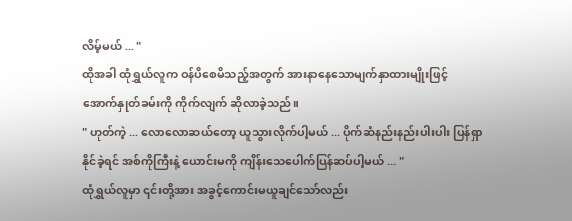လိမ့်မယ် ... "
ထိုအခါ ထုံရွှယ်လူက ဝန်ပိစေမိသည့်အတွက် အားနာနေသောမျက်နှာထားမျိုးဖြင့် အောက်နှုတ်ခမ်းကို ကိုက်လျက် ဆိုလာခဲ့သည်။
" ဟုတ်ကဲ့ ... လောလောဆယ်တော့ ယူသွားလိုက်ပါ့မယ် ... ပိုက်ဆံနည်းနည်းပါးပါး ပြန်ရှာနိုင်ခဲ့ရင် အစ်ကိုကြီးနဲ့ ယောင်းမကို ကျိန်းသေပေါက်ပြန်ဆပ်ပါ့မယ် ... "
ထုံရွှယ်လူမှာ ၎င်းတို့အား အခွင့်ကောင်းမယူချင်သော်လည်း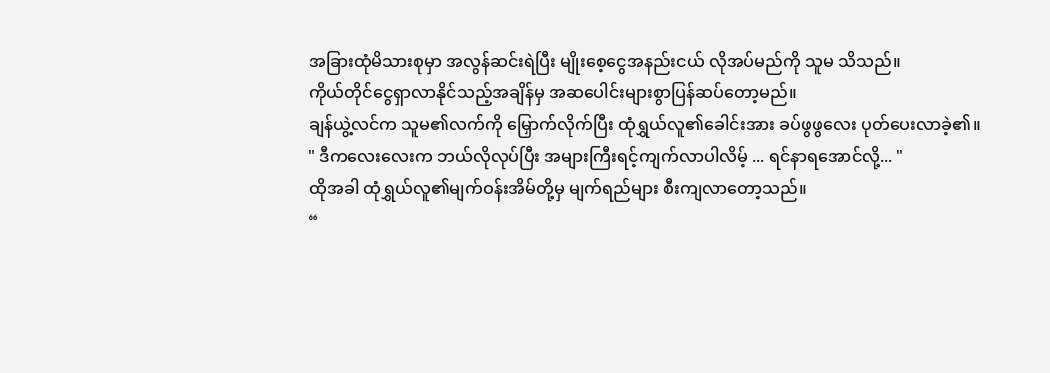အခြားထုံမိသားစုမှာ အလွန်ဆင်းရဲပြီး မျိုးစေ့ငွေအနည်းငယ် လိုအပ်မည်ကို သူမ သိသည်။
ကိုယ်တိုင်ငွေရှာလာနိုင်သည့်အချိန်မှ အဆပေါင်းများစွာပြန်ဆပ်တော့မည်။
ချန်ယွဲ့လင်က သူမ၏လက်ကို မြှောက်လိုက်ပြီး ထုံရွှယ်လူ၏ခေါင်းအား ခပ်ဖွဖွလေး ပုတ်ပေးလာခဲ့၏။
" ဒီကလေးလေးက ဘယ်လိုလုပ်ပြီး အများကြီးရင့်ကျက်လာပါလိမ့် ... ရင်နာရအောင်လို့... "
ထိုအခါ ထုံရွှယ်လူ၏မျက်ဝန်းအိမ်တို့မှ မျက်ရည်များ စီးကျလာတော့သည်။
“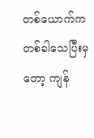တစ်ယောက်က တစ်ခါသေပြီးမှတော့ ကျန်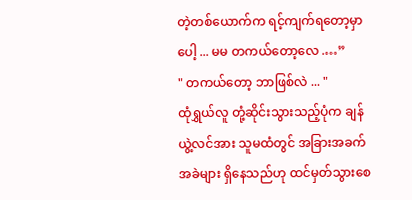တဲ့တစ်ယောက်က ရင့်ကျက်ရတော့မှာပေါ့ ... မမ တကယ်တော့လေ .…”
" တကယ်တော့ ဘာဖြစ်လဲ ... "
ထုံရွှယ်လူ တုံ့ဆိုင်းသွားသည့်ပုံက ချန်ယွဲ့လင်အား သူမထံတွင် အခြားအခက်အခဲများ ရှိနေသည်ဟု ထင်မှတ်သွားစေ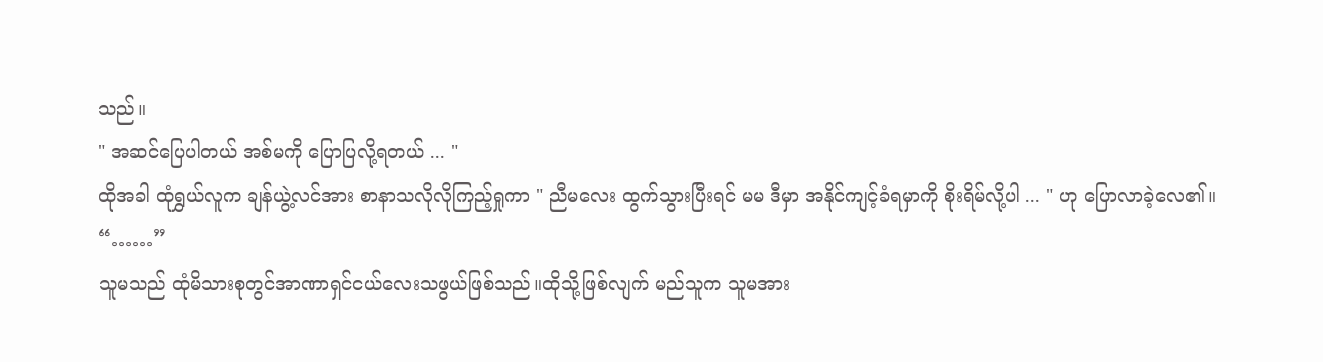သည်။
" အဆင်ပြေပါတယ် အစ်မကို ပြောပြလို့ရတယ် ... "
ထိုအခါ ထုံရွှယ်လူက ချန်ယွဲ့လင်အား စာနာသလိုလိုကြည့်ရှုကာ " ညီမလေး ထွက်သွားပြီးရင် မမ ဒီမှာ အနိုင်ကျင့်ခံရမှာကို စိုးရိမ်လို့ပါ ... " ဟု ပြောလာခဲ့လေ၏။
“……”
သူမသည် ထုံမိသားစုတွင်အာဏာရှင်ငယ်လေးသဖွယ်ဖြစ်သည်။ထိုသို့ဖြစ်လျက် မည်သူက သူမအား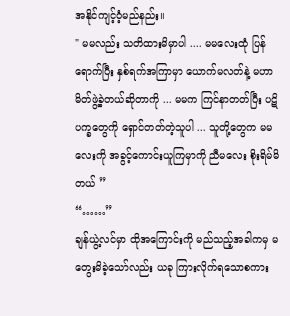အနိုင်ကျင့်ဝံ့မည်နည်း။
" မမလည်း သတိထားမိမှာပါ .... မမလေးထုံ ပြန်ရောက်ပြီး နှစ်ရက်အကြာမှာ ယောက်မလတ်နဲ့ မဟာမိတ်ဖွဲ့ခဲ့တယ်ဆိုတာကို ... မမက ကြင်နာတတ်ပြီး ပဋိပက္ခတွေကို ရှောင်တတ်တဲ့သူပါ ... သူတို့တွေက မမလေးကို အခွင့်ကောင်းယူကြမှာကို ညီမလေး စိုးရိမ်မိတယ် ”
“……”
ချန်ယွဲ့လင်မှာ ထိုအကြောင်းကို မည်သည့်အခါကမှ မတွေးမိခဲ့သော်လည်း ယခု ကြားလိုက်ရသောစကား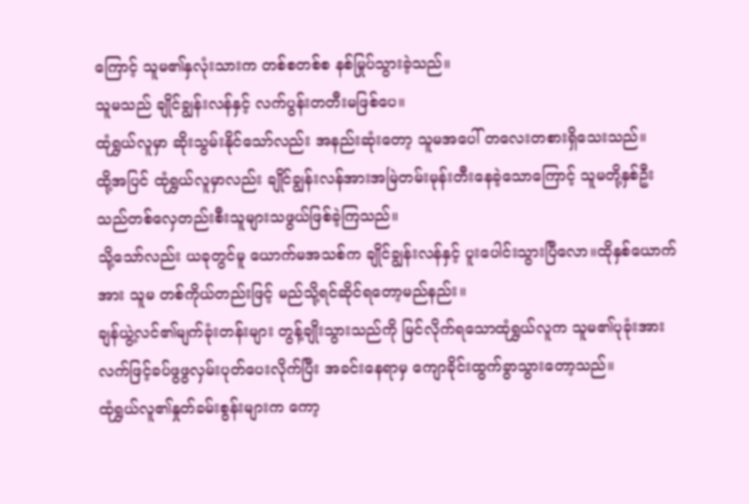ကြောင့် သူမ၏နှလုံးသားက တစ်စတစ်စ နစ်မြုပ်သွားခဲ့သည်။
သူမသည် ချိုင်ချွန်းလန်နှင့် လက်ပွန်းတတီးမဖြစ်ပေ။
ထုံရွှယ်လူမှာ ဆိုးသွမ်းနိုင်သော်လည်း အနည်းဆုံးတော့ သူမအပေါ် တလေးတစားရှိသေးသည်။
ထို့အပြင် ထုံရွှယ်လူမှာလည်း ချိုင်ချွန်းလန်အားအမြဲတမ်းမုန်းတီးနေခဲ့သောကြောင့် သူမတို့နှစ်ဦးသည်တစ်လှေတည်းစီးသူများသဖွယ်ဖြစ်ခဲ့ကြသည်။
သို့သော်လည်း ယခုတွင်မူ ယောက်မအသစ်က ချိုင်ချွန်းလန်နှင့် ပူးပေါင်းသွားပြီလော။ထိုနှစ်ယောက်အား သူမ တစ်ကိုယ်တည်းဖြင့် မည်သို့ရင်ဆိုင်ရတော့မည်နည်း။
ချန်ယွဲ့လင်၏မျက်ခုံးတန်းများ တွန့်ချိုးသွားသည်ကို မြင်လိုက်ရသောထုံရွှယ်လူက သူမ၏ပုခုံးအား လက်ဖြင့်ခပ်ဖွဖွလှမ်းပုတ်ပေးလိုက်ပြီး အခင်းနေရာမှ ကျောခိုင်းထွက်ခွာသွားတော့သည်။
ထုံရွှယ်လူ၏နှုတ်ခမ်းစွန်းများက ကော့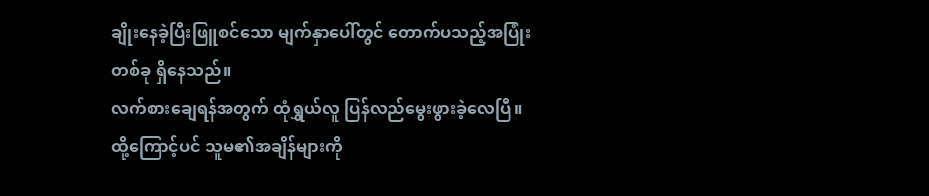ချိုးနေခဲ့ပြီးဖြူစင်သော မျက်နှာပေါ်တွင် တောက်ပသည့်အပြုံးတစ်ခု ရှိနေသည်။
လက်စားချေရန်အတွက် ထုံရွှယ်လူ ပြန်လည်မွေးဖွားခဲ့လေပြီ။ထို့ကြောင့်ပင် သူမ၏အချိန်များကို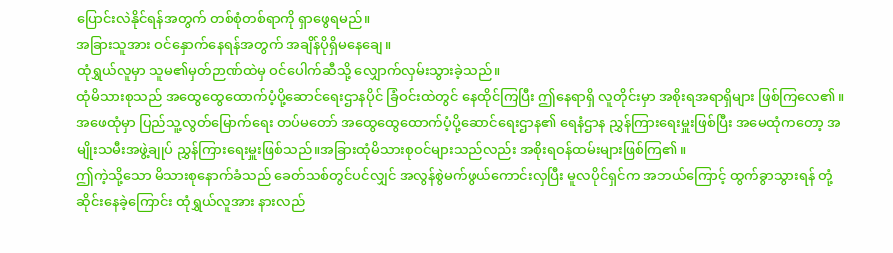ပြောင်းလဲနိုင်ရန်အတွက် တစ်စုံတစ်ရာကို ရှာဖွေရမည်။
အခြားသူအား ဝင်နှောက်နေရန်အတွက် အချိန်ပိုရှိမနေချေ။
ထုံရွှယ်လူမှာ သူမ၏မှတ်ဉာဏ်ထဲမှ ဝင်ပေါက်ဆီသို့ လျှောက်လှမ်းသွားခဲ့သည်။
ထုံမိသားစုသည် အထွေထွေထောက်ပံ့ပို့ဆောင်ရေးဌာနပိုင် ခြံဝင်းထဲတွင် နေထိုင်ကြပြီး ဤနေရာရှိ လူတိုင်းမှာ အစိုးရအရာရှိများ ဖြစ်ကြလေ၏။
အဖေထုံမှာ ပြည်သူ့လွတ်မြောက်ရေး တပ်မတော် အထွေထွေထောက်ပံ့ပို့ဆောင်ရေးဌာန၏ ရေနံဌာန ညွှန်ကြားရေးမှူးဖြစ်ပြီး အမေထုံကတော့ အမျိုးသမီးအဖွဲ့ချုပ် ညွှန်ကြားရေးမှူးဖြစ်သည်။အခြားထုံမိသားစုဝင်များသည်လည်း အစိုးရဝန်ထမ်းများဖြစ်ကြ၏။
ဤကဲ့သို့သော မိသားစုနောက်ခံသည် ခေတ်သစ်တွင်ပင်လျှင် အလွန်စွဲမက်ဖွယ်ကောင်းလှပြီး မူလပိုင်ရှင်က အဘယ်ကြောင့် ထွက်ခွာသွားရန် တုံ့ဆိုင်းနေခဲ့ကြောင်း ထုံရွှယ်လူအား နားလည်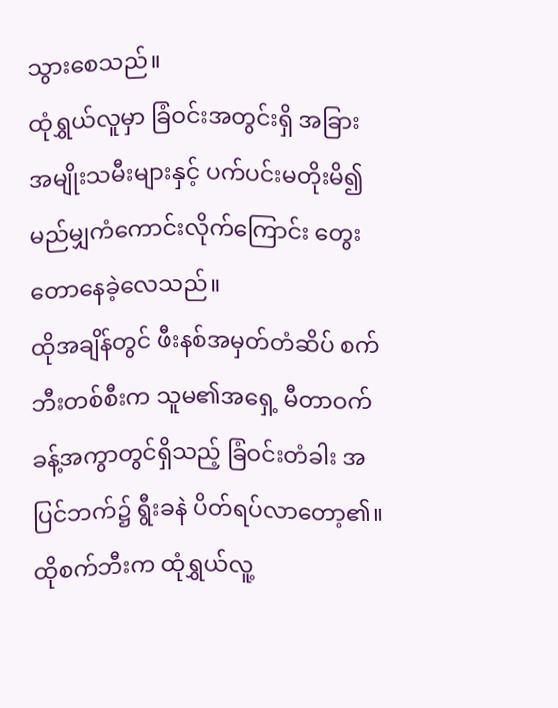သွားစေသည်။
ထုံရွှယ်လူမှာ ခြံဝင်းအတွင်းရှိ အခြားအမျိုးသမီးများနှင့် ပက်ပင်းမတိုးမိ၍ မည်မျှကံကောင်းလိုက်ကြောင်း တွေးတောနေခဲ့လေသည်။
ထိုအချိန်တွင် ဖီးနစ်အမှတ်တံဆိပ် စက်ဘီးတစ်စီးက သူမ၏အရှေ့ မီတာဝက်ခန့်အကွာတွင်ရှိသည့် ခြံဝင်းတံခါး အပြင်ဘက်၌ ရွီးခနဲ ပိတ်ရပ်လာတော့၏။
ထိုစက်ဘီးက ထုံရွှယ်လူ့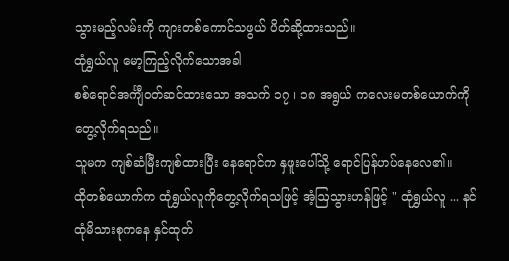သွားမည့်လမ်းကို ကျားတစ်ကောင်သဖွယ် ပိတ်ဆို့ထားသည်။
ထုံရွှယ်လူ မော့ကြည့်လိုက်သောအခါ
စစ်ရောင်အင်္ကျီဝတ်ဆင်ထားသော အသက် ၁၇ ၊ ၁၈ အရွယ် ကလေးမတစ်ယောက်ကို တွေ့လိုက်ရသည်။
သူမက ကျစ်ဆံမြီးကျစ်ထားပြီး နေရောင်က နှဖူးပေါ်သို့ ရောင်ပြန်ဟပ်နေလေ၏။
ထိုတစ်ယောက်က ထုံရွှယ်လူကိုတွေ့လိုက်ရသဖြင့် အံ့ဩသွားဟန်ဖြင့် " ထုံရွှယ်လူ ... နင် ထုံမိသားစုကနေ နှင်ထုတ်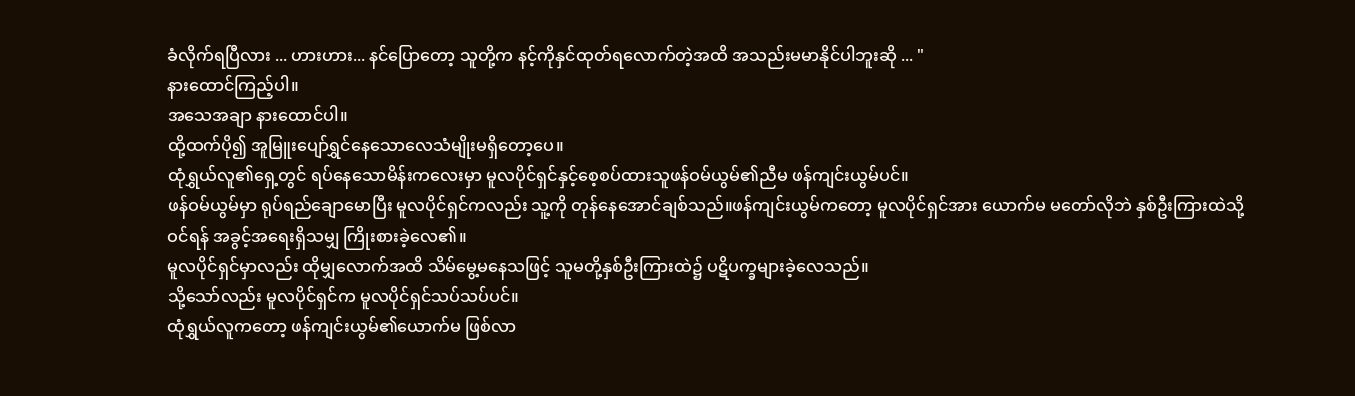ခံလိုက်ရပြီလား ... ဟားဟား... နင်ပြောတော့ သူတို့က နင့်ကိုနှင်ထုတ်ရလောက်တဲ့အထိ အသည်းမမာနိုင်ပါဘူးဆို ... "
နားထောင်ကြည့်ပါ။
အသေအချာ နားထောင်ပါ။
ထို့ထက်ပို၍ အူမြူးပျော်ရွှင်နေသောလေသံမျိုးမရှိတော့ပေ။
ထုံရွှယ်လူ၏ရှေ့တွင် ရပ်နေသောမိန်းကလေးမှာ မူလပိုင်ရှင်နှင့်စေ့စပ်ထားသူဖန်ဝမ်ယွမ်၏ညီမ ဖန်ကျင်းယွမ်ပင်။
ဖန်ဝမ်ယွမ်မှာ ရုပ်ရည်ချောမောပြီး မူလပိုင်ရှင်ကလည်း သူ့ကို တုန်နေအောင်ချစ်သည်။ဖန်ကျင်းယွမ်ကတော့ မူလပိုင်ရှင်အား ယောက်မ မတော်လိုဘဲ နှစ်ဦးကြားထဲသို့ဝင်ရန် အခွင့်အရေးရှိသမျှ ကြိုးစားခဲ့လေ၏။
မူလပိုင်ရှင်မှာလည်း ထိုမျှလောက်အထိ သိမ်မွေ့မနေသဖြင့် သူမတို့နှစ်ဦးကြားထဲ၌ ပဋိပက္ခများခဲ့လေသည်။
သို့သော်လည်း မူလပိုင်ရှင်က မူလပိုင်ရှင်သပ်သပ်ပင်။
ထုံရွှယ်လူကတော့ ဖန်ကျင်းယွမ်၏ယောက်မ ဖြစ်လာ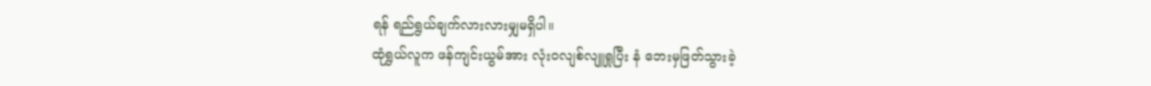ရန် ရည်ရွယ်ချက်လားလားမျှမရှိပါ။
ထုံရွှယ်လူက ဖန်ကျင်းယွမ်အား လုံးဝလျစ်လျူရှုပြီး နံ ဘေးမှဖြတ်သွားခဲ့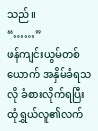သည်။
“……”
ဖန်ကျင်းယွမ်တစ်ယောက် အနှိမ်ခံရသလို ခံစားလိုက်ရပြီး ထုံရွှယ်လူ၏လက်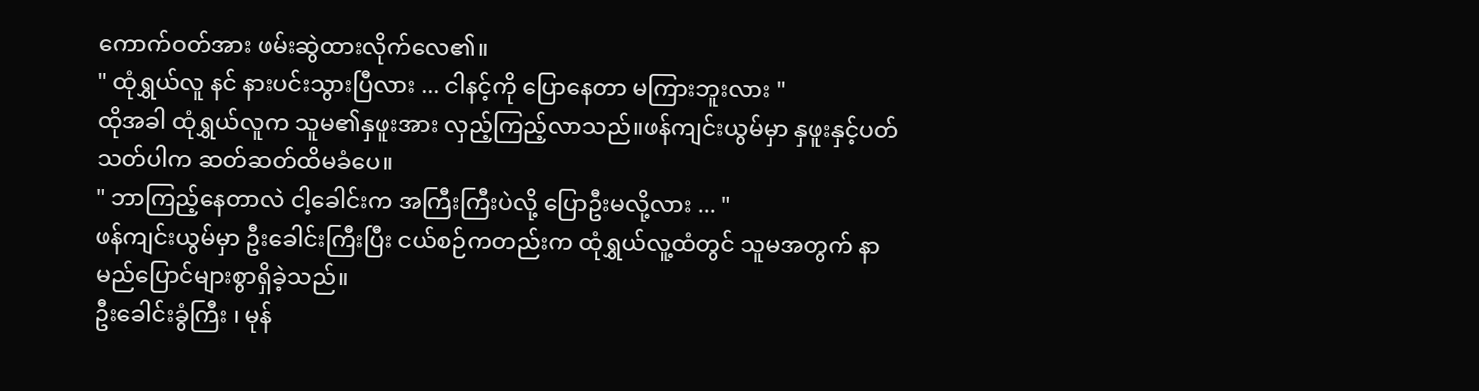ကောက်ဝတ်အား ဖမ်းဆွဲထားလိုက်လေ၏။
" ထုံရွှယ်လူ နင် နားပင်းသွားပြီလား ... ငါနင့်ကို ပြောနေတာ မကြားဘူးလား "
ထိုအခါ ထုံရွှယ်လူက သူမ၏နှဖူးအား လှည့်ကြည့်လာသည်။ဖန်ကျင်းယွမ်မှာ နှဖူးနှင့်ပတ်သတ်ပါက ဆတ်ဆတ်ထိမခံပေ။
" ဘာကြည့်နေတာလဲ ငါ့ခေါင်းက အကြီးကြီးပဲလို့ ပြောဦးမလို့လား ... "
ဖန်ကျင်းယွမ်မှာ ဦးခေါင်းကြီးပြီး ငယ်စဉ်ကတည်းက ထုံရွှယ်လူ့ထံတွင် သူမအတွက် နာမည်ပြောင်များစွာရှိခဲ့သည်။
ဦးခေါင်းခွံကြီး ၊ မုန်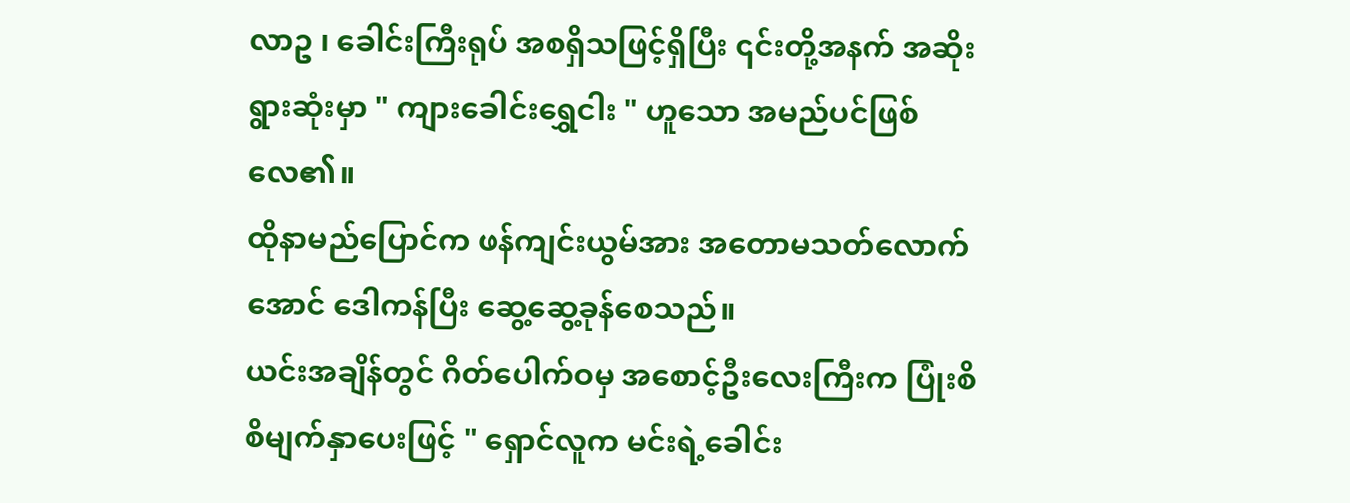လာဥ ၊ ခေါင်းကြီးရုပ် အစရှိသဖြင့်ရှိပြီး ၎င်းတို့အနက် အဆိုးရွားဆုံးမှာ " ကျားခေါင်းရွှေငါး " ဟူသော အမည်ပင်ဖြစ်လေ၏။
ထိုနာမည်ပြောင်က ဖန်ကျင်းယွမ်အား အတောမသတ်လောက်အောင် ဒေါကန်ပြီး ဆွေ့ဆွေ့ခုန်စေသည်။
ယင်းအချိန်တွင် ဂိတ်ပေါက်ဝမှ အစောင့်ဦးလေးကြီးက ပြုံးစိစိမျက်နှာပေးဖြင့် " ရှောင်လူက မင်းရဲ့ခေါင်း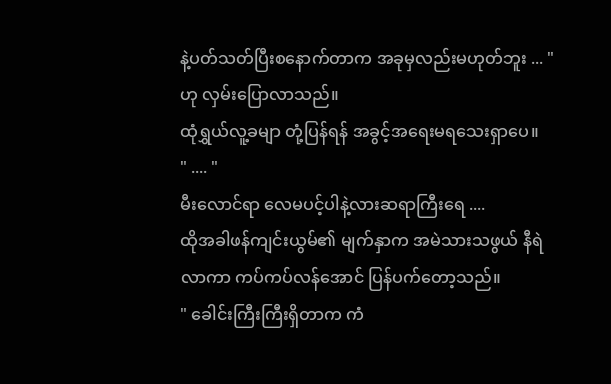နဲ့ပတ်သတ်ပြီးစနောက်တာက အခုမှလည်းမဟုတ်ဘူး ... " ဟု လှမ်းပြောလာသည်။
ထုံရွှယ်လူ့ခမျာ တုံ့ပြန်ရန် အခွင့်အရေးမရသေးရှာပေ။
" .... "
မီးလောင်ရာ လေမပင့်ပါနဲ့လားဆရာကြီးရေ ....
ထိုအခါဖန်ကျင်းယွမ်၏ မျက်နှာက အမဲသားသဖွယ် နီရဲလာကာ ကပ်ကပ်လန်အောင် ပြန်ပက်တော့သည်။
" ခေါင်းကြီးကြီးရှိတာက ကံ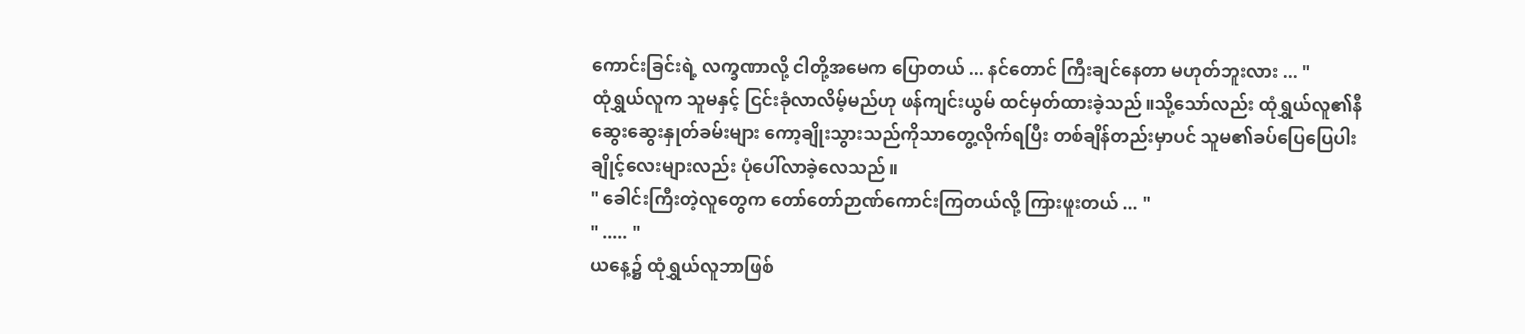ကောင်းခြင်းရဲ့ လက္ခဏာလို့ ငါတို့အမေက ပြောတယ် ... နင်တောင် ကြီးချင်နေတာ မဟုတ်ဘူးလား ... "
ထုံရွှယ်လူက သူမနှင့် ငြင်းခုံလာလိမ့်မည်ဟု ဖန်ကျင်းယွမ် ထင်မှတ်ထားခဲ့သည်။သို့သော်လည်း ထုံရွှယ်လူ၏နီဆွေးဆွေးနှုတ်ခမ်းများ ကော့ချိုးသွားသည်ကိုသာတွေ့လိုက်ရပြီး တစ်ချိန်တည်းမှာပင် သူမ၏ခပ်ပြေပြေပါးချိုင့်လေးများလည်း ပုံပေါ်လာခဲ့လေသည်။
" ခေါင်းကြီးတဲ့လူတွေက တော်တော်ဉာဏ်ကောင်းကြတယ်လို့ ကြားဖူးတယ် ... "
" ..... "
ယနေ့၌ ထုံရွှယ်လူဘာဖြစ်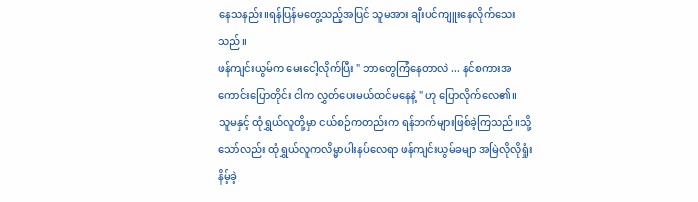နေသနည်း။ရန်ပြန်မတွေ့သည့်အပြင် သူမအား ချီးပင်ကျူးနေလိုက်သေးသည်။
ဖန်ကျင်းယွမ်က မေးငေါ့လိုက်ပြီး " ဘာတွေကြံနေတာလဲ ... နင်စကားအကောင်းပြောတိုင်း ငါက လွှတ်ပေးမယ်ထင်မနေနဲ့ " ဟု ပြောလိုက်လေ၏။
သူမနှင့် ထုံရွှယ်လူတို့မှာ ငယ်စဉ်ကတည်းက ရန်ဘက်များဖြစ်ခဲ့ကြသည်။သို့သော်လည်း ထုံရွှယ်လူကလိမ္မာပါးနပ်လေရာ ဖန်ကျင်းယွမ်ခမျာ အမြဲလိုလိုရှုံးနိမ့်ခဲ့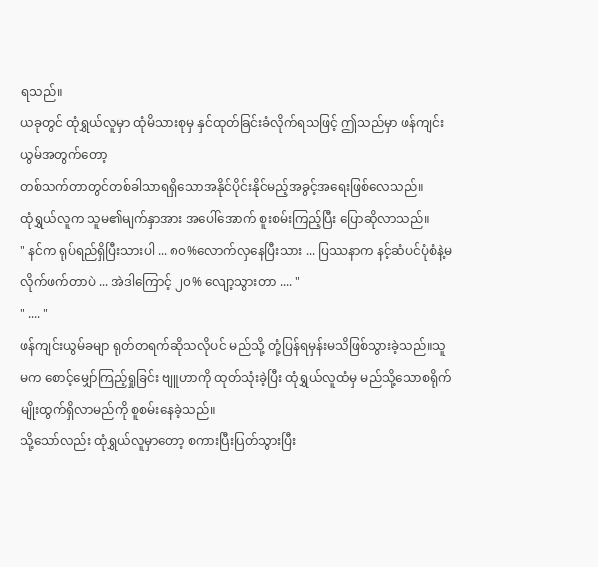ရသည်။
ယခုတွင် ထုံရွှယ်လူမှာ ထုံမိသားစုမှ နှင်ထုတ်ခြင်းခံလိုက်ရသဖြင့် ဤသည်မှာ ဖန်ကျင်းယွမ်အတွက်တော့
တစ်သက်တာတွင်တစ်ခါသာရရှိသောအနိုင်ပိုင်းနိုင်မည့်အခွင့်အရေးဖြစ်လေသည်။
ထုံရွှယ်လူက သူမ၏မျက်နှာအား အပေါ်အောက် စူးစမ်းကြည့်ပြီး ပြောဆိုလာသည်။
" နင်က ရုပ်ရည်ရှိပြီးသားပါ ... ၈၀%လောက်လှနေပြီးသား ... ပြဿနာက နင့်ဆံပင်ပုံစံနဲ့မလိုက်ဖက်တာပဲ ... အဲဒါကြောင့် ၂၀% လျော့သွားတာ .... "
" .... "
ဖန်ကျင်းယွမ်ခမျာ ရုတ်တရက်ဆိုသလိုပင် မည်သို့ တုံ့ပြန်ရမှန်းမသိဖြစ်သွားခဲ့သည်။သူမက စောင့်မျှော်ကြည့်ရှုခြင်း ဗျူဟာကို ထုတ်သုံးခဲ့ပြီး ထုံရွှယ်လူထံမှ မည်သို့သောစရိုက်မျိုးထွက်ရှိလာမည်ကို စူစမ်းနေခဲ့သည်။
သို့သော်လည်း ထုံရွှယ်လူမှာတော့ စကားပြီးပြတ်သွားပြီး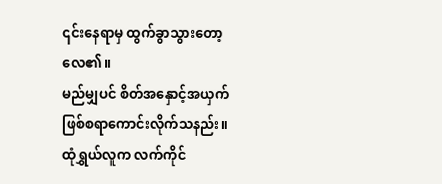၎င်းနေရာမှ ထွက်ခွာသွားတော့လေ၏။
မည်မျှပင် စိတ်အနှောင့်အယှက်ဖြစ်စရာကောင်းလိုက်သနည်း။
ထုံရွှယ်လူက လက်ကိုင်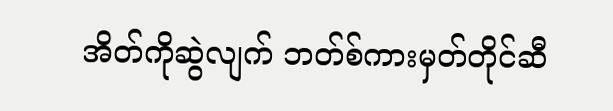အိတ်ကိုဆွဲလျက် ဘတ်စ်ကားမှတ်တိုင်ဆီ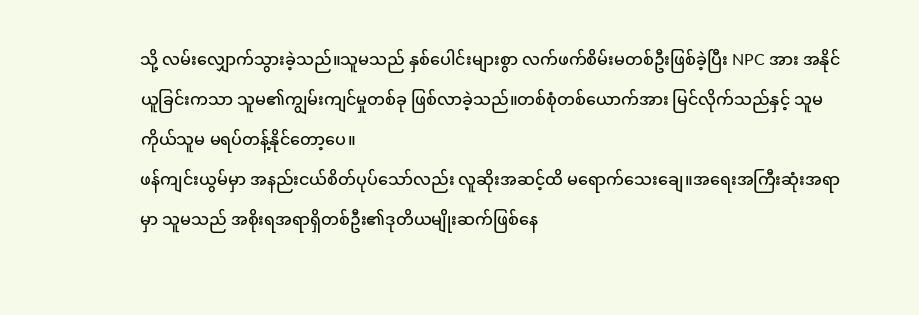သို့ လမ်းလျှောက်သွားခဲ့သည်။သူမသည် နှစ်ပေါင်းများစွာ လက်ဖက်စိမ်းမတစ်ဦးဖြစ်ခဲ့ပြီး NPC အား အနိုင်ယူခြင်းကသာ သူမ၏ကျွမ်းကျင်မှုတစ်ခု ဖြစ်လာခဲ့သည်။တစ်စုံတစ်ယောက်အား မြင်လိုက်သည်နှင့် သူမကိုယ်သူမ မရပ်တန့်နိုင်တော့ပေ။
ဖန်ကျင်းယွမ်မှာ အနည်းငယ်စိတ်ပုပ်သော်လည်း လူဆိုးအဆင့်ထိ မရောက်သေးချေ။အရေးအကြီးဆုံးအရာမှာ သူမသည် အစိုးရအရာရှိတစ်ဦး၏ဒုတိယမျိုးဆက်ဖြစ်နေ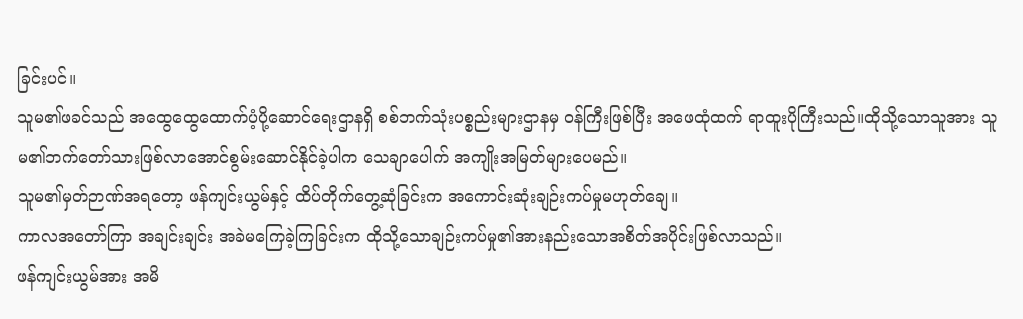ခြင်းပင်။
သူမ၏ဖခင်သည် အထွေထွေထောက်ပံ့ပို့ဆောင်ရေးဌာနရှိ စစ်ဘက်သုံးပစ္စည်းများဌာနမှ ၀န်ကြီးဖြစ်ပြီး အဖေထုံထက် ရာထူးပိုကြီးသည်။ထိုသို့သောသူအား သူမ၏ဘက်တော်သားဖြစ်လာအောင်စွမ်းဆောင်နိုင်ခဲ့ပါက သေချာပေါက် အကျိုးအမြတ်များပေမည်။
သူမ၏မှတ်ဉာဏ်အရတော့ ဖန်ကျင်းယွမ်နှင့် ထိပ်တိုက်တွေ့ဆုံခြင်းက အကောင်းဆုံးချဉ်းကပ်မှုမဟုတ်ချေ။
ကာလအတော်ကြာ အချင်းချင်း အခဲမကြေခဲ့ကြခြင်းက ထိုသို့သောချဉ်းကပ်မှု၏အားနည်းသောအစိတ်အပိုင်းဖြစ်လာသည်။
ဖန်ကျင်းယွမ်အား အမိ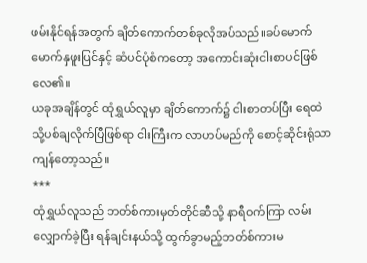ဖမ်းနိုင်ရန်အတွက် ချိတ်ကောက်တစ်ခုလိုအပ်သည်။ခပ်မောက်မောက်နှဖူးပြင်နှင့် ဆံပင်ပုံစံကတော့ အကောင်းဆုံးငါးစာပင်ဖြစ်လေ၏။
ယခုအချိန်တွင် ထုံရွှယ်လူမှာ ချိတ်ကောက်၌ ငါးစာတပ်ပြီး ရေထဲသို့ပစ်ချလိုက်ပြီဖြစ်ရာ ငါးကြီးက လာဟပ်မည်ကို စောင့်ဆိုင်းရုံသာကျန်တော့သည်။
***
ထုံရွှယ်လူသည် ဘတ်စ်ကားမှတ်တိုင်ဆီသို့ နာရီဝက်ကြာ လမ်းလျှောက်ခဲ့ပြီး ရန်ချင်းနယ်သို့ ထွက်ခွာမည့်ဘတ်စ်ကားမ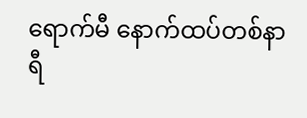ရောက်မီ နောက်ထပ်တစ်နာရီ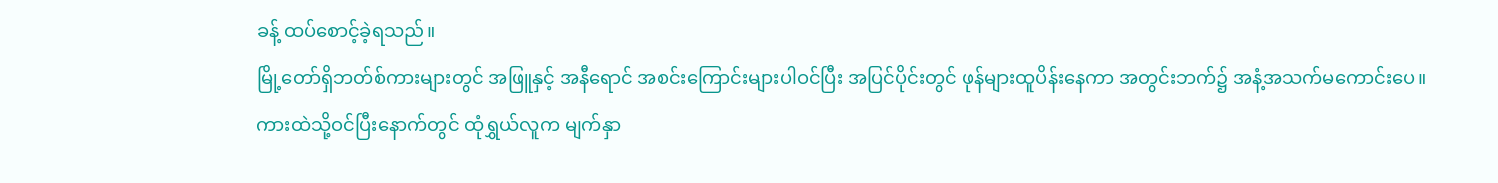ခန့် ထပ်စောင့်ခဲ့ရသည်။
မြို့တော်ရှိဘတ်စ်ကားများတွင် အဖြူနှင့် အနီရောင် အစင်းကြောင်းများပါဝင်ပြီး အပြင်ပိုင်းတွင် ဖုန်များထူပိန်းနေကာ အတွင်းဘက်၌ အနံ့အသက်မကောင်းပေ။
ကားထဲသို့ဝင်ပြီးနောက်တွင် ထုံရွှယ်လူက မျက်နှာ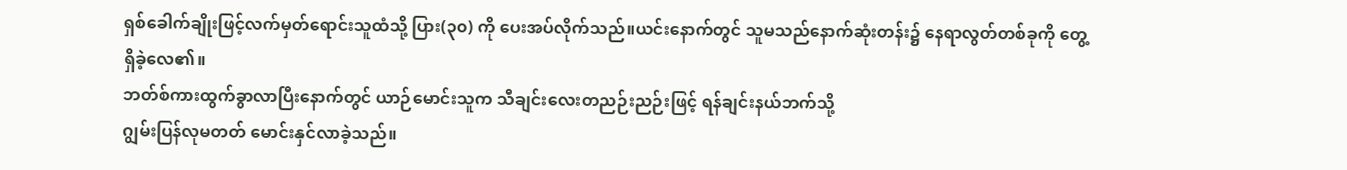ရှစ်ခေါက်ချိုးဖြင့်လက်မှတ်ရောင်းသူထံသို့ ပြား(၃၀) ကို ပေးအပ်လိုက်သည်။ယင်းနောက်တွင် သူမသည်နောက်ဆုံးတန်း၌ နေရာလွတ်တစ်ခုကို တွေ့ရှိခဲ့လေ၏။
ဘတ်စ်ကားထွက်ခွာလာပြီးနောက်တွင် ယာဉ်မောင်းသူက သီချင်းလေးတညဉ်းညဉ်းဖြင့် ရန်ချင်းနယ်ဘက်သို့
ဂျွမ်းပြန်လုမတတ် မောင်းနှင်လာခဲ့သည်။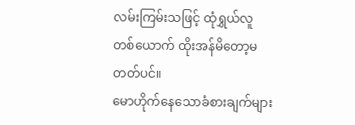လမ်းကြမ်းသဖြင့် ထုံရွှယ်လူတစ်ယောက် ထိုးအန်မိတော့မတတ်ပင်။
မောဟိုက်နေသောခံစားချက်များ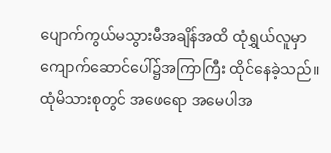ပျောက်ကွယ်မသွားမီအချိန်အထိ ထုံရွှယ်လူမှာ ကျောက်ဆောင်ပေါ်၌အကြာကြီး ထိုင်နေခဲ့သည်။
ထုံမိသားစုတွင် အဖေရော အမေပါအ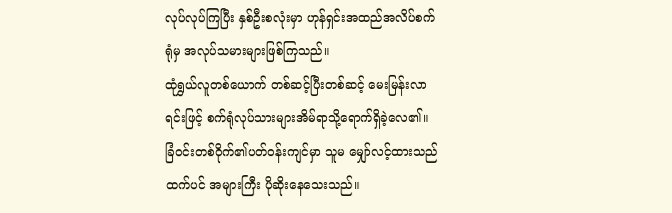လုပ်လုပ်ကြပြီး နှစ်ဦးစလုံးမှာ ဟုန်ရှင်းအထည်အလိပ်စက်ရုံမှ အလုပ်သမားများဖြစ်ကြသည်။
ထုံရွှယ်လူတစ်ယောက် တစ်ဆင့်ပြီးတစ်ဆင့် မေးမြန်းလာရင်းဖြင့် စက်ရုံလုပ်သားများအိမ်ရာသို့ရောက်ရှိခဲ့လေ၏။
ခြံဝင်းတစ်ဝိုက်၏ပတ်ဝန်းကျင်မှာ သူမ မျှော်လင့်ထားသည်ထက်ပင် အများကြီး ပိုဆိုးနေသေးသည်။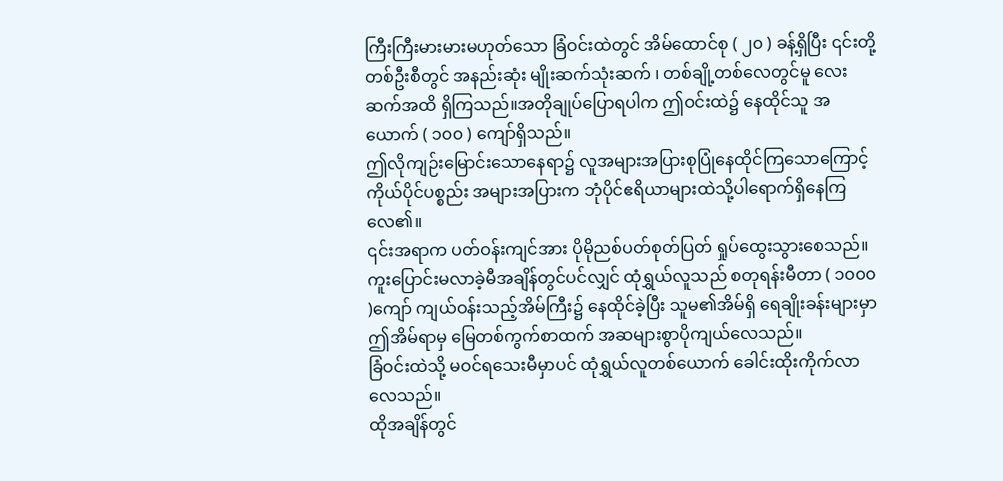ကြီးကြီးမားမားမဟုတ်သော ခြံဝင်းထဲတွင် အိမ်ထောင်စု ( ၂၀ ) ခန့်ရှိပြီး ၎င်းတို့တစ်ဦးစီတွင် အနည်းဆုံး မျိုးဆက်သုံးဆက် ၊ တစ်ချို့တစ်လေတွင်မူ လေးဆက်အထိ ရှိကြသည်။အတိုချုပ်ပြောရပါက ဤဝင်းထဲ၌ နေထိုင်သူ အယောက် ( ၁၀၀ ) ကျော်ရှိသည်။
ဤလိုကျဉ်းမြောင်းသောနေရာ၌ လူအများအပြားစုပြုံနေထိုင်ကြသောကြောင့် ကိုယ်ပိုင်ပစ္စည်း အများအပြားက ဘုံပိုင်ဧရိယာများထဲသို့ပါရောက်ရှိနေကြလေ၏။
၎င်းအရာက ပတ်ဝန်းကျင်အား ပိုမိုညစ်ပတ်စုတ်ပြတ် ရှုပ်ထွေးသွားစေသည်။
ကူးပြောင်းမလာခဲ့မီအချိန်တွင်ပင်လျှင် ထုံရွှယ်လူသည် စတုရန်းမီတာ ( ၁၀၀၀ )ကျော် ကျယ်ဝန်းသည့်အိမ်ကြီး၌ နေထိုင်ခဲ့ပြီး သူမ၏အိမ်ရှိ ရေချိုးခန်းများမှာ ဤအိမ်ရာမှ မြေတစ်ကွက်စာထက် အဆများစွာပိုကျယ်လေသည်။
ခြံဝင်းထဲသို့ မဝင်ရသေးမီမှာပင် ထုံရွှယ်လူတစ်ယောက် ခေါင်းထိုးကိုက်လာလေသည်။
ထိုအချိန်တွင်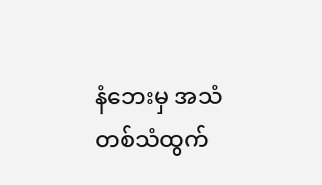နံဘေးမှ အသံတစ်သံထွက်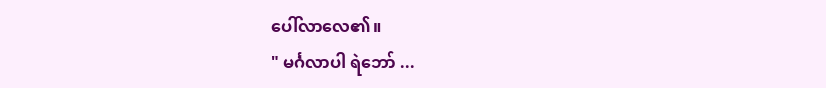ပေါ်လာလေ၏။
" မင်္ဂလာပါ ရဲဘော် ...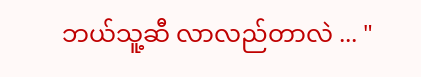ဘယ်သူ့ဆီ လာလည်တာလဲ ... "